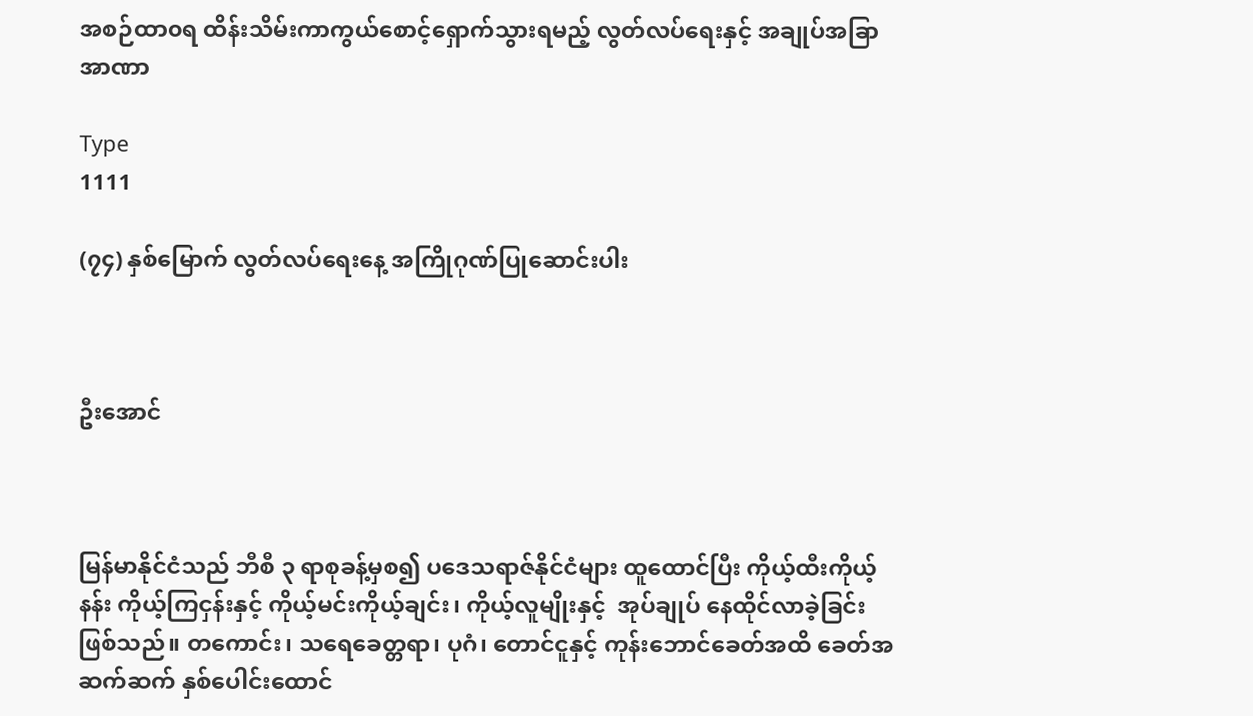အစဉ်ထာ၀ရ ထိန်းသိမ်းကာကွယ်စောင့်ရှောက်သွားရမည့် လွတ်လပ်ရေးနှင့် အချုပ်အခြာအာဏာ

Type
1111

(၇၄) နှစ်မြောက် လွတ်လပ်ရေးနေ့ အကြိုဂုဏ်ပြုဆောင်းပါး



ဦးအောင်



မြန်မာနိုင်ငံသည် ဘီစီ ၃ ရာစုခန့်မှစ၍ ပဒေသရာဇ်နိုင်ငံများ ထူထောင်ပြီး ကိုယ့်ထီးကိုယ့်နန်း ကိုယ့်ကြငှန်းနှင့် ကိုယ့်မင်းကိုယ့်ချင်း၊ ကိုယ့်လူမျိုးနှင့်  အုပ်ချုပ် နေထိုင်လာခဲ့ခြင်းဖြစ်သည်။ တကောင်း၊ သရေခေတ္တရာ၊ ပုဂံ၊ တောင်ငူနှင့် ကုန်းဘောင်ခေတ်အထိ ခေတ်အဆက်ဆက် နှစ်‌ပေါင်းထောင်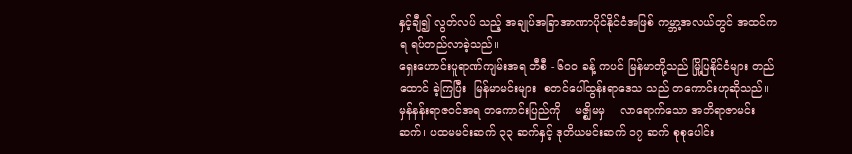နှင့်ချီ၍ လွတ်လပ် သည့် အချုပ်အခြာအာဏာပိုင်နိုင်ငံအဖြစ် ကမ္ဘာ့အလယ်တွင် အထင်ကရ ရပ်တည်လာခဲ့သည်။
ရှေးဟောင်းပူရာဏ်ကျမ်းအရ ဘီစီ - ၆၀၀ ခန့် ကပင် မြန်မာတို့သည် မြို့ပြနိုင်ငံများ တည်ထောင် ခဲ့ကြပြီး  မြန်မာမင်းများ  စတင်ပေါ်ထွန်းရာဒေသ သည် တကောင်းဟုဆိုသည်။ မှန်နန်းရာဇဝင်အရ တကောင်းပြည်ကို    မဇ္စျိမမှ    လာရောက်သော အဘိရာဇာမင်းဆက်၊ ပထမမင်းဆက် ၃၃ ဆက်နှင့် ဒုတိယမင်းဆက် ၁၇ ဆက် စုစုပေါင်း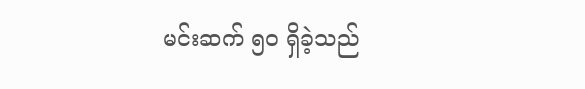မင်းဆက် ၅၀ ရှိခဲ့သည်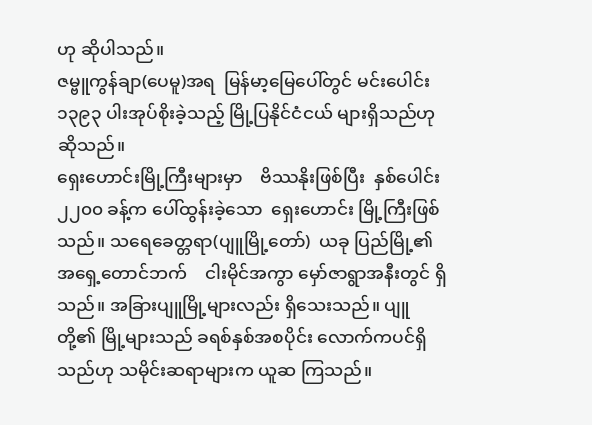ဟု ဆိုပါသည်။
ဇမ္ဗူကွန်ချာ(ပေမူ)အရ  မြန်မာ့မြေပေါ်တွင် မင်းပေါင်း ၁၃၉၃ ပါးအုပ်စိုးခဲ့သည့် မြို့ပြနိုင်ငံငယ် များရှိသည်ဟု ဆိုသည်။
ရှေးဟောင်းမြို့ကြီးများမှာ    ဗိဿနိုးဖြစ်ပြီး  နှစ်ပေါင်း ၂၂၀၀ ခန့်က ပေါ်ထွန်းခဲ့သော  ရှေးဟောင်း မြို့ကြီးဖြစ်သည်။ သရေခေတ္တရာ(ပျူမြို့တော်)  ယခု ပြည်မြို့၏    အရှေ့တောင်ဘက်    ငါးမိုင်အကွာ မှော်ဇာရွာအနီးတွင် ရှိသည်။ အခြားပျူမြို့များလည်း ရှိသေးသည်။ ပျူတို့၏ မြို့များသည် ခရစ်နှစ်အစပိုင်း လောက်ကပင်ရှိသည်ဟု သမိုင်းဆရာများက ယူဆ ကြသည်။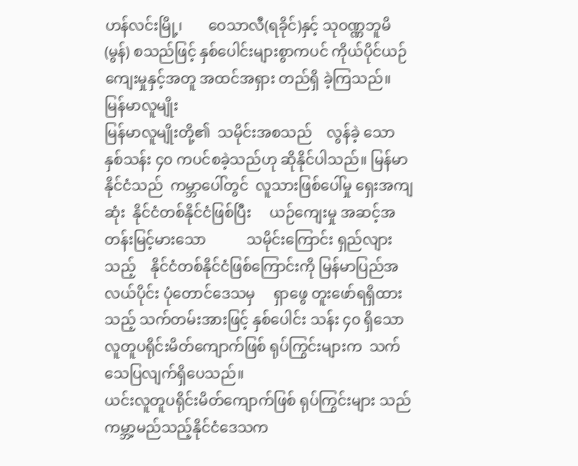ဟန်လင်းမြို့၊       ဝေသာလီ(ရခိုင်)နှင့် သုဝဏ္ဏဘူမိ (မွန်) စသည်ဖြင့် နှစ်ပေါင်းများစွာကပင် ကိုယ်ပိုင်ယဉ်ကျေးမှုနှင့်အတူ အထင်အရှား တည်ရှိ ခဲ့ကြသည်။
မြန်မာလူမျိုး
မြန်မာလူမျိုးတို့၏  သမိုင်းအစသည်    လွန်ခဲ့ သော နှစ်သန်း ၄၀ ကပင်စခဲ့သည်ဟု ဆိုနိုင်ပါသည်။ မြန်မာနိုင်ငံသည်  ကမ္ဘာပေါ်တွင်  လူသားဖြစ်ပေါ်မှု ရှေးအကျဆုံး  နိုင်ငံတစ်နိုင်ငံဖြစ်ပြီး     ယဉ်ကျေးမှု အဆင့်အတန်းမြင့်မားသော           သမိုင်းကြောင်း ရှည်လျားသည့်    နိုင်ငံတစ်နိုင်ငံဖြစ်ကြောင်းကို မြန်မာပြည်အလယ်ပိုင်း ပုံတောင်ဒေသမှ     ရှာဖွေ တူးဖော်ရရှိထားသည့် သက်တမ်းအားဖြင့် နှစ်ပေါင်း သန်း ၄၀ ရှိသော    လူတူပရိုင်းမိတ်ကျောက်ဖြစ် ရုပ်ကြွင်းများက  သက်သေပြလျက်ရှိပေသည်။
ယင်းလူတူပရိုင်းမိတ်ကျောက်ဖြစ် ရုပ်ကြွင်းများ သည် ကမ္ဘာ့မည်သည့်နိုင်ငံဒေသက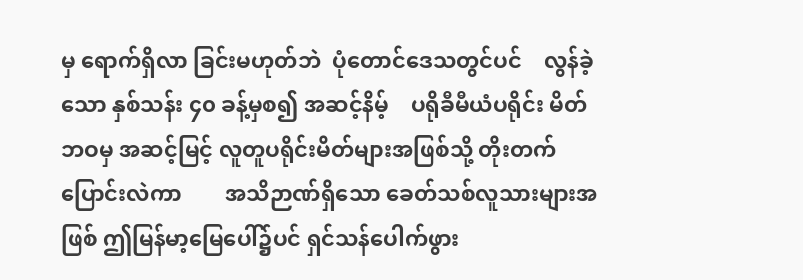မှ ရောက်ရှိလာ ခြင်းမဟုတ်ဘဲ  ပုံတောင်ဒေသတွင်ပင်    လွန်ခဲ့သော နှစ်သန်း ၄၀ ခန့်မှစ၍ အဆင့်နိမ့်    ပရိုခီမီယံပရိုင်း မိတ်ဘဝမှ အဆင့်မြင့် လူတူပရိုင်းမိတ်များအဖြစ်သို့ တိုးတက်ပြောင်းလဲကာ        အသိဉာဏ်ရှိသော ခေတ်သစ်လူသားများအဖြစ် ဤမြန်မာ့မြေပေါ်၌ပင် ရှင်သန်ပေါက်ဖွား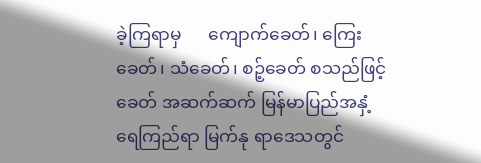ခဲ့ကြရာမှ      ကျောက်ခေတ်၊ ကြေးခေတ်၊ သံခေတ်၊ စဉ့်ခေတ် စသည်ဖြင့် ခေတ် အဆက်ဆက် မြန်မာပြည်အနှံ့ ရေကြည်ရာ မြက်နု ရာဒေသတွင်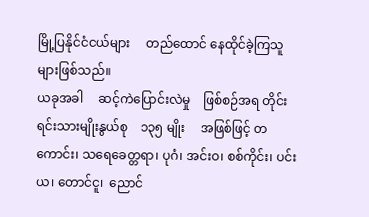မြို့ပြနိုင်ငံငယ်များ     တည်ထောင် နေထိုင်ခဲ့ကြသူများဖြစ်သည်။
ယခုအခါ     ဆင့်ကဲပြောင်းလဲမှု    ဖြစ်စဉ်အရ တိုင်းရင်းသားမျိုးနွယ်စု    ၁၃၅ မျိုး     အဖြစ်ဖြင့် တကောင်း၊ သရေခေတ္တရာ၊ ပုဂံ၊ အင်းဝ၊ စစ်ကိုင်း၊ ပင်းယ၊ တောင်ငူ၊  ညောင်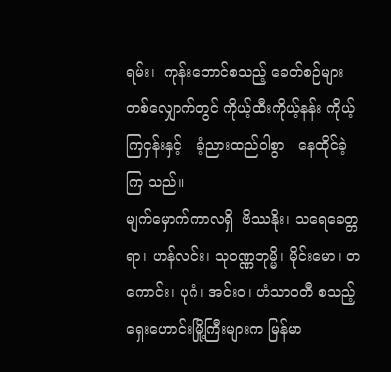ရမ်း၊  ကုန်းဘောင်စသည့် ခေတ်စဉ်များ တစ်လျှောက်တွင် ကိုယ့်ထီးကိုယ့်နန်း ကိုယ့်ကြငှန်းနှင့်   ခံ့ညားထည်ဝါစွာ   နေထိုင်ခဲ့ကြ သည်။
မျက်မှောက်ကာလရှိ  ဗိဿနိုး၊ သရေခေတ္တရာ၊ ဟန်လင်း၊ သုဝဏ္ဏဘုမ္မိ၊ မိုင်းမော၊ တကောင်း၊ ပုဂံ၊ အင်းဝ၊ ဟံသာဝတီ စသည့် ရှေးဟောင်းမြို့ကြီးများက မြန်မာ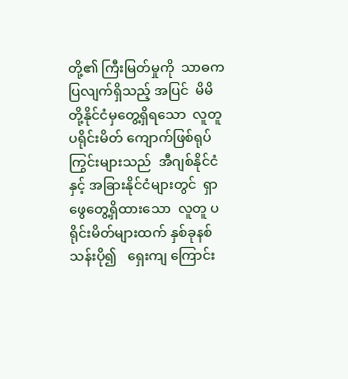တို့၏ ကြီးမြတ်မှုကို  သာဓကပြလျက်ရှိသည့် အပြင်  မိမိတို့နိုင်ငံမှတွေ့ရှိရသော  လူတူပရိုင်းမိတ် ကျောက်ဖြစ်ရုပ်ကြွင်းများသည်  အီဂျစ်နိုင်ငံနှင့် အခြားနိုင်ငံများတွင်  ရှာဖွေတွေ့ရှိထားသော  လူတူ ပရိုင်းမိတ်များထက် နှစ်ခုနစ်သန်းပို၍   ရှေးကျ ကြောင်း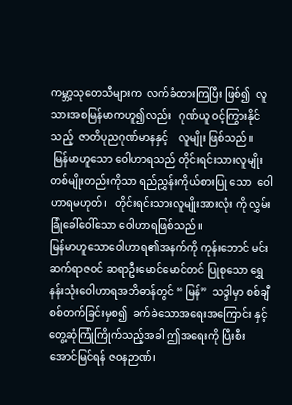ကမ္ဘာ့သုတေသီများက  လက်ခံထားကြပြီး ဖြစ်၍  လူသားအစမြန်မာကဟူ၍လည်း   ဂုဏ်ယူ ဝင့်ကြွားနိုင်သည့်  ဇာတိပုညဂုဏ်မာနနှင့်    လူမျိုး ဖြစ်သည်။
 မြန်မာဟူသော ဝေါဟာရသည် တိုင်းရင်းသားလူမျိုးတစ်မျိုးတည်းကိုသာ ရည်ညွှန်းကိုယ်စားပြု သော  ဝေါဟာရမဟုတ်၊   တိုင်းရင်းသားလူမျိုးအားလုံး ကို လွှမ်းခြုံခေါ်ဝေါ်သော ဝေါဟာရဖြစ်သည်။
မြန်မာဟူသောဝေါဟာရ၏အနက်ကို ကုန်းဘောင် မင်းဆက်ရာဇဝင် ဆရာဦးမောင်မောင်တင် ပြုစုသော ရွှေနန်းသုံးဝေါဟာရအဘိဓာန်တွင် “ မြန်”  သဒ္ဒါမှာ စစ်ချီစစ်တက်ခြင်းမှစ၍  ခက်ခဲသောအရေးအကြောင်း နှင့် တွေ့ဆုံကြုံကြိုက်သည့်အခါ ဤအရေးကို ပြီးစီး အောင်မြင်ရန် ဇဝနဉာဏ်၊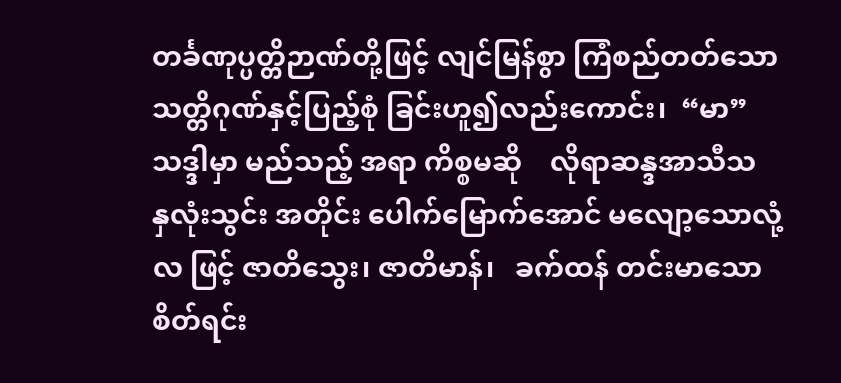တင်္ခဏုပ္ပတ္တိဉာဏ်တို့ဖြင့် လျင်မြန်စွာ ကြံစည်တတ်သော သတ္တိဂုဏ်နှင့်ပြည့်စုံ ခြင်းဟူ၍လည်းကောင်း၊  “မာ” သဒ္ဒါမှာ မည်သည့် အရာ ကိစ္စမဆို    လိုရာဆန္ဒအာသီသ    နှလုံးသွင်း အတိုင်း ပေါက်မြောက်အောင် မလျော့သောလုံ့လ ဖြင့် ဇာတိသွေး၊ ဇာတိမာန်၊   ခက်ထန် တင်းမာသော စိတ်ရင်း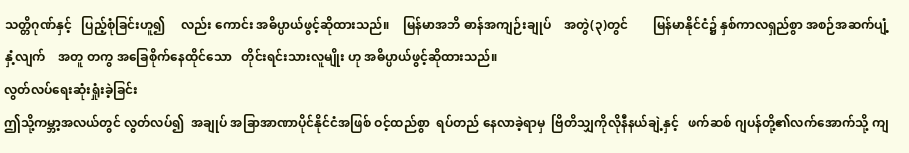သတ္တိဂုဏ်နှင့်   ပြည့်စုံခြင်းဟူ၍     လည်း ကောင်း အဓိပ္ပာယ်ဖွင့်ဆိုထားသည်။    မြန်မာအဘိ ဓာန်အကျဉ်းချုပ်    အတွဲ(၃)တွင်        မြန်မာနိုင်ငံ၌ နှစ်ကာလရှည်စွာ အစဉ်အဆက်ပျံ့နှံ့လျက်    အတူ တကွ အခြေစိုက်နေထိုင်သော   တိုင်းရင်းသားလူမျိုး ဟု အဓိပ္ပာယ်ဖွင့်ဆိုထားသည်။
လွတ်လပ်ရေးဆုံးရှုံးခဲ့ခြင်း
ဤသို့ကမ္ဘာ့အလယ်တွင် လွတ်လပ်၍  အချုပ် အခြာအာဏာပိုင်နိုင်ငံအဖြစ် ဝင့်ထည်စွာ  ရပ်တည် နေလာခဲ့ရာမှ  ဗြိတိသျှကိုလိုနီနယ်ချဲ့နှင့်   ဖက်ဆစ် ဂျပန်တို့၏လက်အောက်သို့ ကျ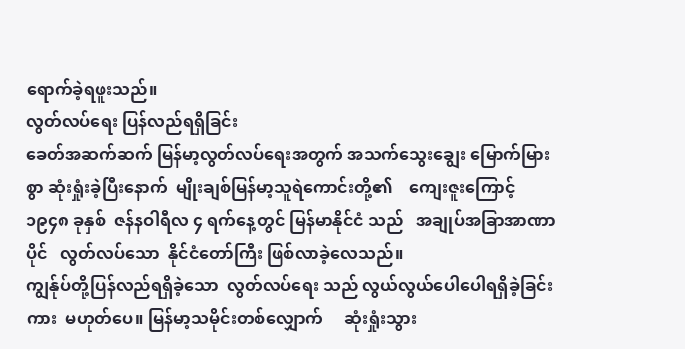ရောက်ခဲ့ရဖူးသည်။
လွတ်လပ်ရေး ပြန်လည်ရရှိခြင်း
ခေတ်အဆက်ဆက် မြန်မာ့လွတ်လပ်ရေးအတွက် အသက်သွေးချွေး မြောက်မြားစွာ ဆုံးရှုံးခဲ့ပြီးနောက်  မျိုးချစ်မြန်မာ့သူရဲကောင်းတို့၏    ကျေးဇူးကြောင့် ၁၉၄၈ ခုနှစ်  ဇန်နဝါရီလ ၄ ရက်နေ့တွင် မြန်မာနိုင်ငံ သည်   အချုပ်အခြာအာဏာပိုင်   လွတ်လပ်သော  နိုင်ငံတော်ကြီး ဖြစ်လာခဲ့လေသည်။
ကျွန်ုပ်တို့ပြန်လည်ရရှိခဲ့သော  လွတ်လပ်ရေး သည် လွယ်လွယ်ပေါပေါရရှိခဲ့ခြင်းကား  မဟုတ်ပေ။ မြန်မာ့သမိုင်းတစ်လျှောက်     ဆုံးရှုံးသွား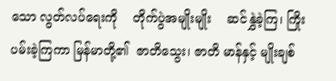သော လွတ်လပ်ရေးကို    တိုက်ပွဲအမျိုးမျိုး    ဆင်နွှဲခဲ့ကြ၊ ကြိုးပမ်းခဲ့ကြကာ မြန်မာတို့၏  ဇာတိသွေး၊ ဇာတိ မာန်နှင့် မျိုးချစ်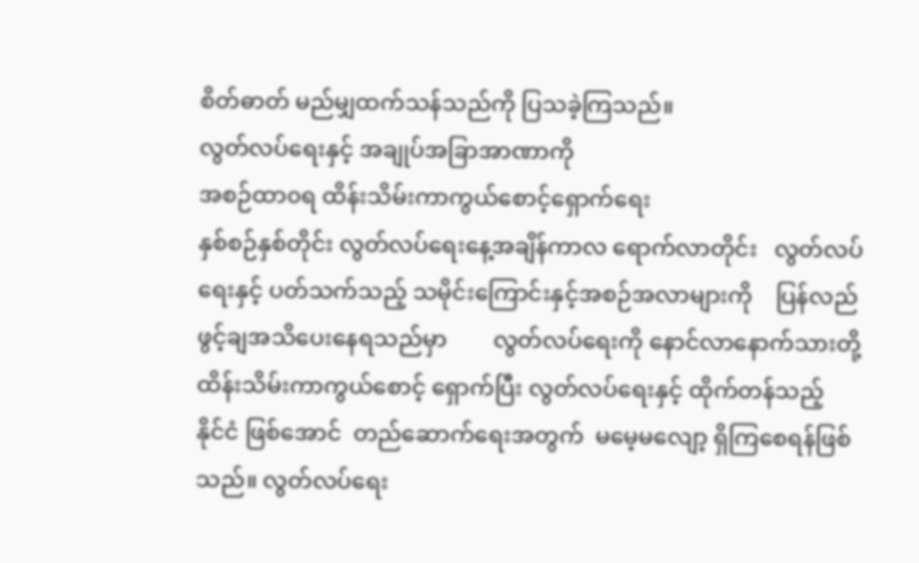စိတ်ဓာတ် မည်မျှထက်သန်သည်ကို ပြသခဲ့ကြသည်။
လွတ်လပ်ရေးနှင့် အချုပ်အခြာအာဏာကို
အစဉ်ထာ၀ရ ထိန်းသိမ်းကာကွယ်စောင့်ရှောက်ရေး
နှစ်စဉ်နှစ်တိုင်း လွတ်လပ်ရေးနေ့အချိန်ကာလ ရောက်လာတိုင်း   လွတ်လပ်ရေးနှင့် ပတ်သက်သည့် သမိုင်းကြောင်းနှင့်အစဉ်အလာများကို    ပြန်လည် ဖွင့်ချအသိပေးနေရသည်မှာ        လွတ်လပ်ရေးကို နောင်လာနောက်သားတို့ ထိန်းသိမ်းကာကွယ်စောင့် ရှောက်ပြီး လွတ်လပ်ရေးနှင့် ထိုက်တန်သည့်   နိုင်ငံ ဖြစ်အောင်  တည်ဆောက်ရေးအတွက်  မမေ့မလျော့ ရှိကြစေရန်ဖြစ်သည်။ လွတ်လပ်ရေး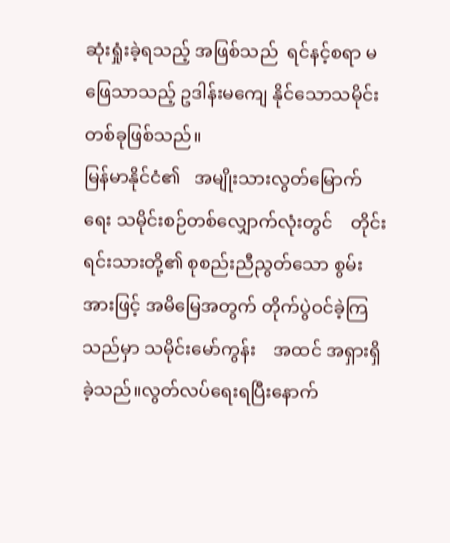ဆုံးရှုံးခဲ့ရသည့် အဖြစ်သည်  ရင်နင့်စရာ မဖြေသာသည့် ဥဒါန်းမကျေ နိုင်သောသမိုင်းတစ်ခုဖြစ်သည်။
မြန်မာနိုင်ငံ၏   အမျိုးသားလွတ်မြောက်ရေး သမိုင်းစဉ်တစ်လျှောက်လုံးတွင်    တိုင်းရင်းသားတို့၏ စုစည်းညီညွတ်သော စွမ်းအားဖြင့် အမိမြေအတွက် တိုက်ပွဲဝင်ခဲ့ကြသည်မှာ သမိုင်းမော်ကွန်း    အထင် အရှားရှိခဲ့သည်။လွတ်လပ်ရေးရပြီးနောက်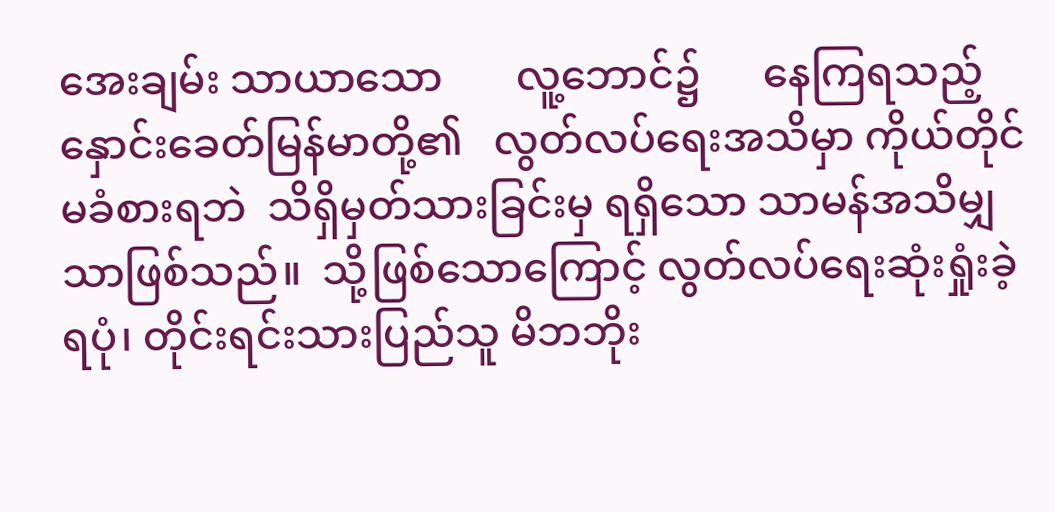အေးချမ်း သာယာသော       လူ့ဘောင်၌      နေကြရသည့် နှောင်းခေတ်မြန်မာတို့၏   လွတ်လပ်ရေးအသိမှာ ကိုယ်တိုင်မခံစားရဘဲ  သိရှိမှတ်သားခြင်းမှ ရရှိသော သာမန်အသိမျှသာဖြစ်သည်။  သို့ဖြစ်သောကြောင့် လွတ်လပ်ရေးဆုံးရှုံးခဲ့ရပုံ၊ တိုင်းရင်းသားပြည်သူ မိဘဘိုး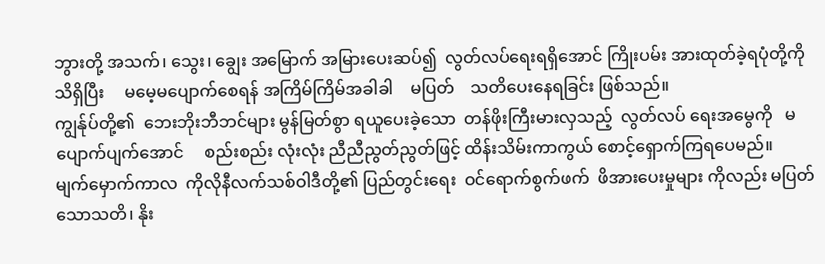ဘွားတို့ အသက်၊ သွေး၊ ချွေး အမြောက် အမြားပေးဆပ်၍  လွတ်လပ်ရေးရရှိအောင် ကြိုးပမ်း အားထုတ်ခဲ့ရပုံတို့ကို   သိရှိပြီး     မမေ့မပျောက်စေရန် အကြိမ်ကြိမ်အခါခါ    မပြတ်    သတိပေးနေရခြင်း ဖြစ်သည်။
ကျွန်ုပ်တို့၏  ဘေးဘိုးဘီဘင်များ မွန်မြတ်စွာ ရယူပေးခဲ့သော  တန်ဖိုးကြီးမားလှသည့်  လွတ်လပ် ရေးအမွေကို   မပျောက်ပျက်အောင်     စည်းစည်း လုံးလုံး ညီညီညွတ်ညွတ်ဖြင့် ထိန်းသိမ်းကာကွယ် စောင့်ရှောက်ကြရပေမည်။
မျက်မှောက်ကာလ  ကိုလိုနီလက်သစ်ဝါဒီတို့၏ ပြည်တွင်းရေး  ဝင်ရောက်စွက်ဖက်  ဖိအားပေးမှုများ ကိုလည်း မပြတ်သောသတိ၊ နိုး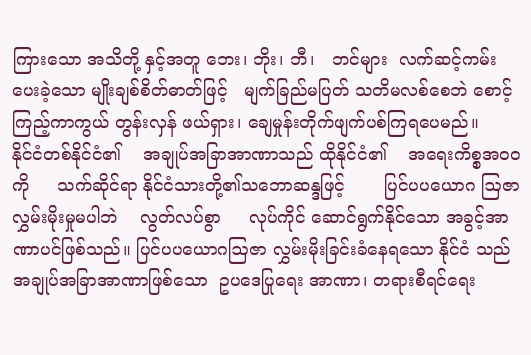ကြားသော အသိတို့ နှင့်အတူ ဘေး၊ ဘိုး၊ ဘီ၊   ဘင်များ  လက်ဆင့်ကမ်း ပေးခဲ့သော မျိုးချစ်စိတ်ဓာတ်ဖြင့်   မျက်ခြည်မပြတ် သတိမလစ်စေဘဲ စောင့်ကြည့်ကာကွယ် တွန်းလှန် ဖယ်ရှား၊ ချေမှုန်းတိုက်ဖျက်ပစ်ကြရပေမည်။
နိုင်ငံတစ်နိုင်ငံ၏    အချုပ်အခြာအာဏာသည် ထိုနိုင်ငံ၏    အရေးကိစ္စအဝဝကို     သက်ဆိုင်ရာ နိုင်ငံသားတို့၏သဘောဆန္ဒဖြင့်       ပြင်ပပယောဂ ဩဇာလွှမ်းမိုးမှုမပါဘဲ    လွတ်လပ်စွာ     လုပ်ကိုင် ဆောင်ရွက်နိုင်သော အခွင့်အာဏာပင်ဖြစ်သည်။ ပြင်ပပယောဂဩဇာ လွှမ်းမိုးခြင်းခံနေရသော နိုင်ငံ သည် အချုပ်အခြာအာဏာဖြစ်သော  ဥပဒေပြုရေး အာဏာ၊ တရားစီရင်ရေး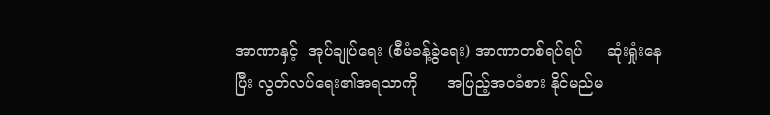အာဏာနှင့်  အုပ်ချုပ်ရေး (စီမံခန့်ခွဲရေး) အာဏာတစ်ရပ်ရပ်     ဆုံးရှုံးနေပြီး လွတ်လပ်ရေး၏အရသာကို      အပြည့်အဝခံစား နိုင်မည်မ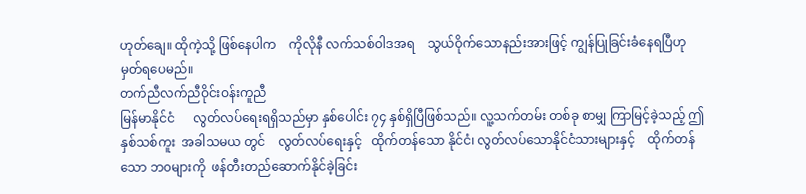ဟုတ်ချေ။ ထိုကဲ့သို့ ဖြစ်နေပါက    ကိုလိုနီ လက်သစ်ဝါဒအရ    သွယ်ဝိုက်သောနည်းအားဖြင့် ကျွန်ပြုခြင်းခံနေရပြီဟု မှတ်ရပေမည်။
တက်ညီလက်ညီဝိုင်းဝန်းကူညီ
မြန်မာနိုင်ငံ      လွတ်လပ်ရေးရရှိသည်မှာ နှစ်ပေါင်း ၇၄ နှစ်ရှိပြီဖြစ်သည်။ လူ့သက်တမ်း တစ်ခု စာမျှ ကြာမြင့်ခဲ့သည့် ဤနှစ်သစ်ကူး  အခါသမယ တွင်    လွတ်လပ်ရေးနှင့်   ထိုက်တန်သော နိုင်ငံ၊ လွတ်လပ်သောနိုင်ငံသားများနှင့်    ထိုက်တန်သော ဘ၀များကို  ဖန်တီးတည်ဆောက်နိုင်ခဲ့ခြင်း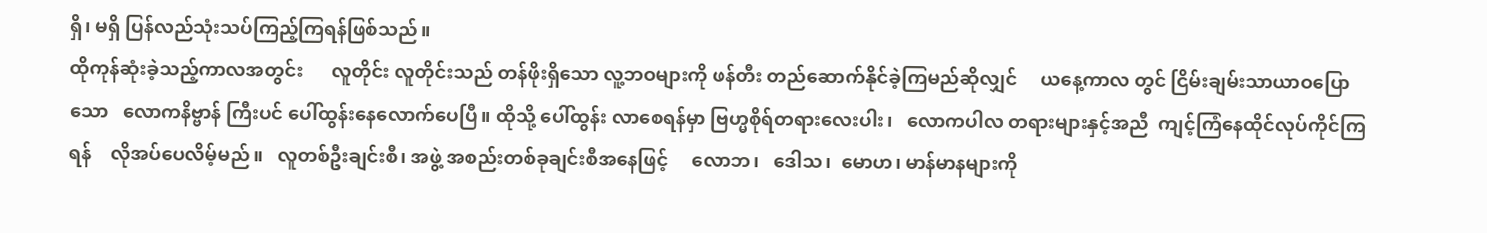ရှိ၊ မရှိ ပြန်လည်သုံးသပ်ကြည့်ကြရန်ဖြစ်သည်။
ထိုကုန်ဆုံးခဲ့သည့်ကာလအတွင်း      လူတိုင်း လူတိုင်းသည် တန်ဖိုးရှိသော လူ့ဘဝများကို ဖန်တီး တည်ဆောက်နိုင်ခဲ့ကြမည်ဆိုလျှင်     ယနေ့ကာလ တွင် ငြိမ်းချမ်းသာယာဝပြောသော   လောကနိဗ္ဗာန် ကြီးပင် ပေါ်ထွန်းနေလောက်ပေပြီ။ ထိုသို့ ပေါ်ထွန်း လာစေရန်မှာ ဗြဟ္မစိုရ်တရားလေးပါး၊   လောကပါလ တရားများနှင့်အညီ  ကျင့်ကြံနေထိုင်လုပ်ကိုင်ကြ ရန်    လိုအပ်ပေလိမ့်မည်။   လူတစ်ဦးချင်းစီ၊ အဖွဲ့ အစည်းတစ်ခုချင်းစီအနေဖြင့်     လောဘ၊   ဒေါသ၊  မောဟ၊ မာန်မာနများကို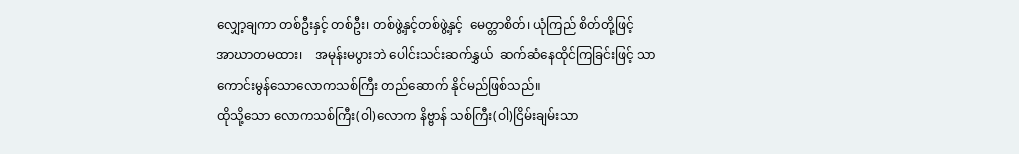လျှော့ချကာ တစ်ဦးနှင့် တစ်ဦး၊ တစ်ဖွဲ့နှင့်တစ်ဖွဲ့နှင့်  မေတ္တာစိတ်၊ ယုံကြည် စိတ်တို့ဖြင့်    အာဃာတမထား၊    အမုန်းမပွားဘဲ ပေါင်းသင်းဆက်နွှယ်  ဆက်ဆံနေထိုင်ကြခြင်းဖြင့် သာ ကောင်းမွန်သောလောကသစ်ကြီး တည်ဆောက် နိုင်မည်ဖြစ်သည်။
ထိုသို့သော လောကသစ်ကြီး(ဝါ)လောက နိဗ္ဗာန် သစ်ကြီး(ဝါ)ငြိမ်းချမ်းသာ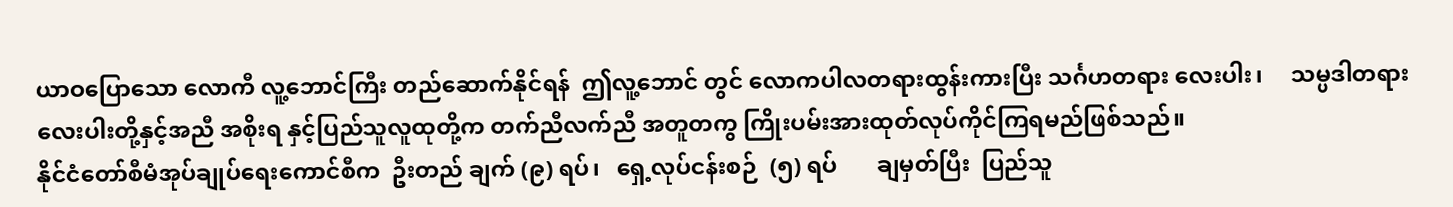ယာဝပြောသော လောကီ လူ့ဘောင်ကြီး တည်ဆောက်နိုင်ရန်  ဤလူ့ဘောင် တွင် လောကပါလတရားထွန်းကားပြီး သင်္ဂဟတရား လေးပါး၊     သမ္ပဒါတရားလေးပါးတို့နှင့်အညီ အစိုးရ နှင့်ပြည်သူလူထုတို့က တက်ညီလက်ညီ အတူတကွ ကြိုးပမ်းအားထုတ်လုပ်ကိုင်ကြရမည်ဖြစ်သည်။
နိုင်ငံတော်စီမံအုပ်ချုပ်ရေးကောင်စီက  ဦးတည် ချက် (၉) ရပ်၊   ရှေ့လုပ်ငန်းစဉ်  (၅) ရပ်       ချမှတ်ပြီး  ပြည်သူ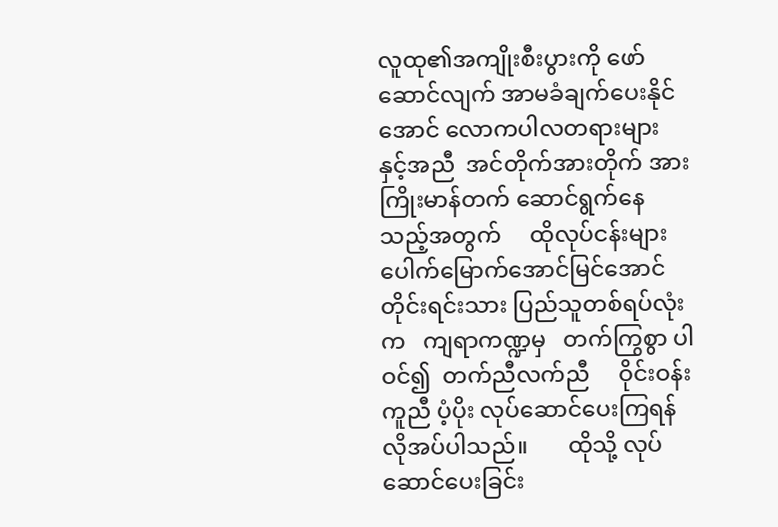လူထု၏အကျိုးစီးပွားကို ဖော်ဆောင်လျက် အာမခံချက်ပေးနိုင်အောင် လောကပါလတရားများ နှင့်အညီ  အင်တိုက်အားတိုက် အားကြိုးမာန်တက် ဆောင်ရွက်နေသည့်အတွက်     ထိုလုပ်ငန်းများ ပေါက်မြောက်အောင်မြင်အောင်     တိုင်းရင်းသား ပြည်သူတစ်ရပ်လုံးက   ကျရာကဏ္ဍမှ   တက်ကြွစွာ ပါဝင်၍  တက်ညီလက်ညီ     ဝိုင်းဝန်းကူညီ ပံ့ပိုး လုပ်ဆောင်ပေးကြရန် လိုအပ်ပါသည်။       ထိုသို့ လုပ်ဆောင်ပေးခြင်း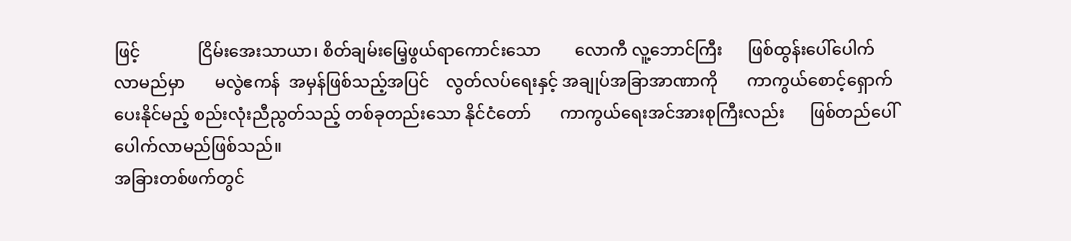ဖြင့်              ငြိမ်းအေးသာယာ၊ စိတ်ချမ်းမြေ့ဖွယ်ရာကောင်းသော        လောကီ လူ့ဘောင်ကြီး      ဖြစ်ထွန်းပေါ်ပေါက်လာမည်မှာ       မလွဲဧကန်  အမှန်ဖြစ်သည့်အပြင်    လွတ်လပ်ရေးနှင့် အချုပ်အခြာအာဏာကို       ကာကွယ်စောင့်ရှောက် ပေးနိုင်မည့် စည်းလုံးညီညွတ်သည့် တစ်ခုတည်းသော နိုင်ငံတော်       ကာကွယ်ရေးအင်အားစုကြီးလည်း      ဖြစ်တည်ပေါ်ပေါက်လာမည်ဖြစ်သည်။
အခြားတစ်ဖက်တွင်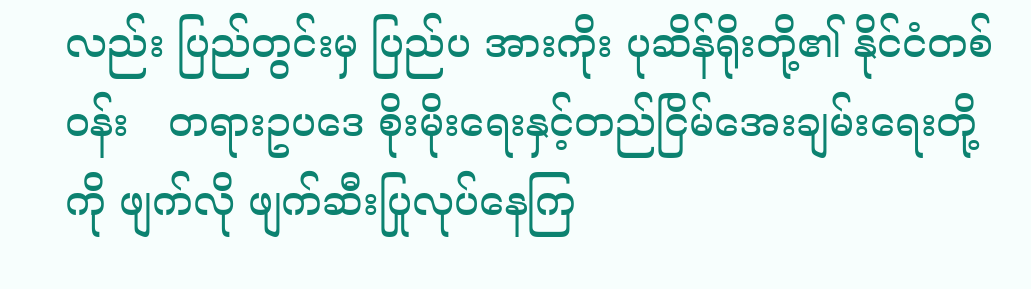လည်း ပြည်တွင်းမှ ပြည်ပ အားကိုး ပုဆိန်ရိုးတို့၏ နိုင်ငံတစ်ဝန်း   တရားဥပဒေ စိုးမိုးရေးနှင့်တည်ငြိမ်အေးချမ်းရေးတို့ကို ဖျက်လို ဖျက်ဆီးပြုလုပ်နေကြ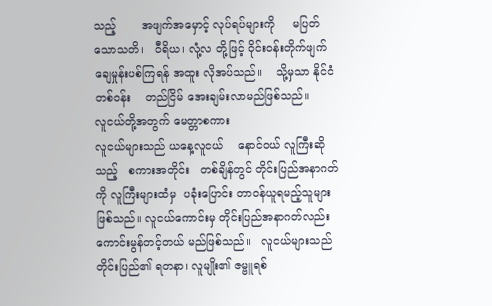သည့်       အဖျက်အမှောင့် လုပ်ရပ်များကို     မပြတ်သောသတိ၊   ဝီရိယ၊ လုံ့လ တို့ဖြင့် ဝိုင်းဝန်းတိုက်ဖျက်ချေမှုန်းပစ်ကြရန် အထူး လိုအပ်သည်။    သို့မှသာ နိုင်ငံတစ်ဝန်း    တည်ငြိမ် အေးချမ်းလာမည်ဖြစ်သည်။
လူငယ်တို့အတွက် မေတ္တာစကား
လူငယ်များသည် ယနေ့လူငယ်    နောင်ဝယ် လူကြီးဆိုသည့်   စကားအတိုင်း   တစ်ချိန်တွင် တိုင်းပြည်အနာဂတ်ကို လူကြီးများထံမှ  ပခုံးပြောင်း တာဝန်ယူရမည့်သူများ ဖြစ်သည်။ လူငယ်ကောင်းမှ တိုင်းပြည်အနာဂတ်လည်း    ကောင်းမွန်တင့်တယ် မည်ဖြစ်သည်။   လူငယ်များသည်    တိုင်းပြည်၏ ရတနာ၊ လူမျိုး၏ ဇမ္ဗူရစ်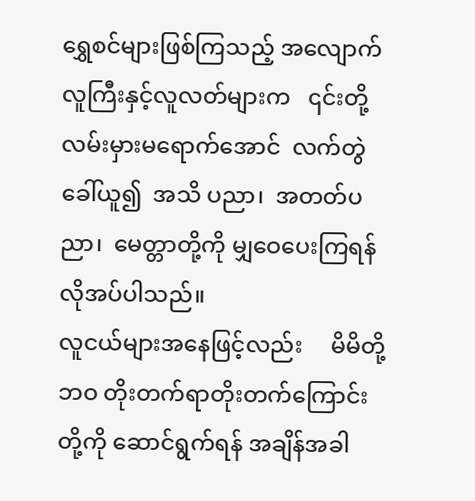ရွှေစင်များဖြစ်ကြသည့် အလျောက်   လူကြီးနှင့်လူလတ်များက   ၎င်းတို့ လမ်းမှားမရောက်အောင်  လက်တွဲခေါ်ယူ၍  အသိ ပညာ၊  အတတ်ပညာ၊  မေတ္တာတို့ကို မျှဝေပေးကြရန် လိုအပ်ပါသည်။
လူငယ်များအနေဖြင့်လည်း     မိမိတို့ဘဝ တိုးတက်ရာတိုးတက်ကြောင်းတို့ကို ဆောင်ရွက်ရန် အချိန်အခါ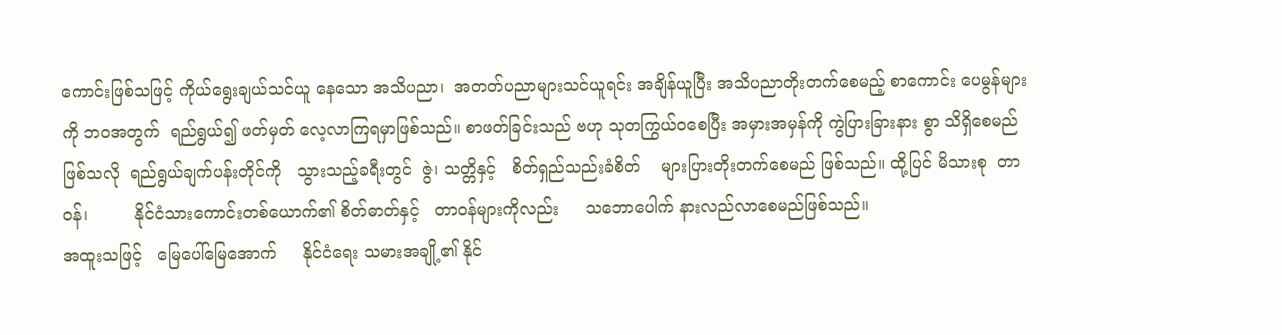ကောင်းဖြစ်သဖြင့် ကိုယ်ရွေးချယ်သင်ယူ နေသော အသိပညာ၊  အတတ်ပညာများသင်ယူရင်း အချိန်ယူပြီး အသိပညာတိုးတက်စေမည့် စာကောင်း ပေမွန်များကို ဘဝအတွက်  ရည်ရွယ်၍ ဖတ်မှတ် လေ့လာကြရမှာဖြစ်သည်။ စာဖတ်ခြင်းသည် ဗဟု သုတကြွယ်ဝစေပြီး အမှားအမှန်ကို ကွဲပြားခြားနား စွာ သိရှိစေမည်ဖြစ်သလို  ရည်ရွယ်ချက်ပန်းတိုင်ကို   သွားသည့်ခရီးတွင်  ဇွဲ၊ သတ္တိနှင့်   စိတ်ရှည်သည်းခံစိတ်    များပြားတိုးတက်စေမည် ဖြစ်သည်။ ထို့ပြင် မိသားစု  တာဝန်၊         နိုင်ငံသားကောင်းတစ်ယောက်၏ စိတ်ဓာတ်နှင့်   တာဝန်များကိုလည်း     သဘောပေါက် နားလည်လာစေမည်ဖြစ်သည်။
အထူးသဖြင့်   မြေပေါ်မြေအောက်     နိုင်ငံရေး သမားအချို့၏ နိုင်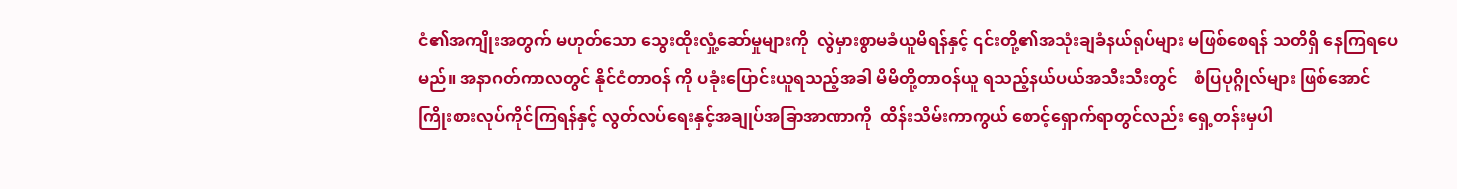ငံ၏အကျိုးအတွက် မဟုတ်သော သွေးထိုးလှုံ့ဆော်မှုများကို  လွဲမှားစွာမခံယူမိရန်နှင့် ၎င်းတို့၏အသုံးချခံနယ်ရုပ်များ မဖြစ်စေရန် သတိရှိ နေကြရပေမည်။ အနာဂတ်ကာလတွင် နိုင်ငံတာဝန် ကို ပခုံးပြောင်းယူရသည့်အခါ မိမိတို့တာဝန်ယူ ရသည့်နယ်ပယ်အသီးသီးတွင်    စံပြပုဂ္ဂိုလ်များ ဖြစ်အောင် ကြိုးစားလုပ်ကိုင်ကြရန်နှင့် လွတ်လပ်ရေးနှင့်အချုပ်အခြာအာဏာကို  ထိန်းသိမ်းကာကွယ် စောင့်ရှောက်ရာတွင်လည်း ရှေ့တန်းမှပါ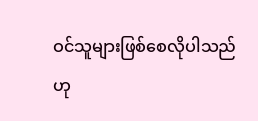ဝင်သူများဖြစ်စေလိုပါသည်ဟု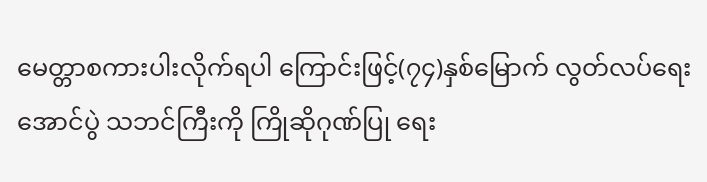မေတ္တာစကားပါးလိုက်ရပါ ကြောင်းဖြင့်(၇၄)နှစ်မြောက် လွတ်လပ်ရေးအောင်ပွဲ သဘင်ကြီးကို ကြိုဆိုဂုဏ်ပြု ရေး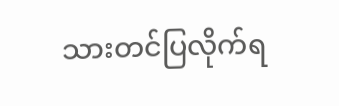သားတင်ပြလိုက်ရ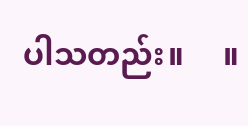ပါသတည်း။     ။